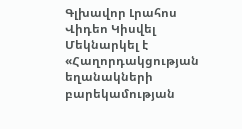Գլխավոր Լրահոս Վիդեո Կիսվել
Մեկնարկել է «Հաղորդակցության եղանակների բարեկամության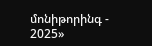մոնիթորինգ - 2025»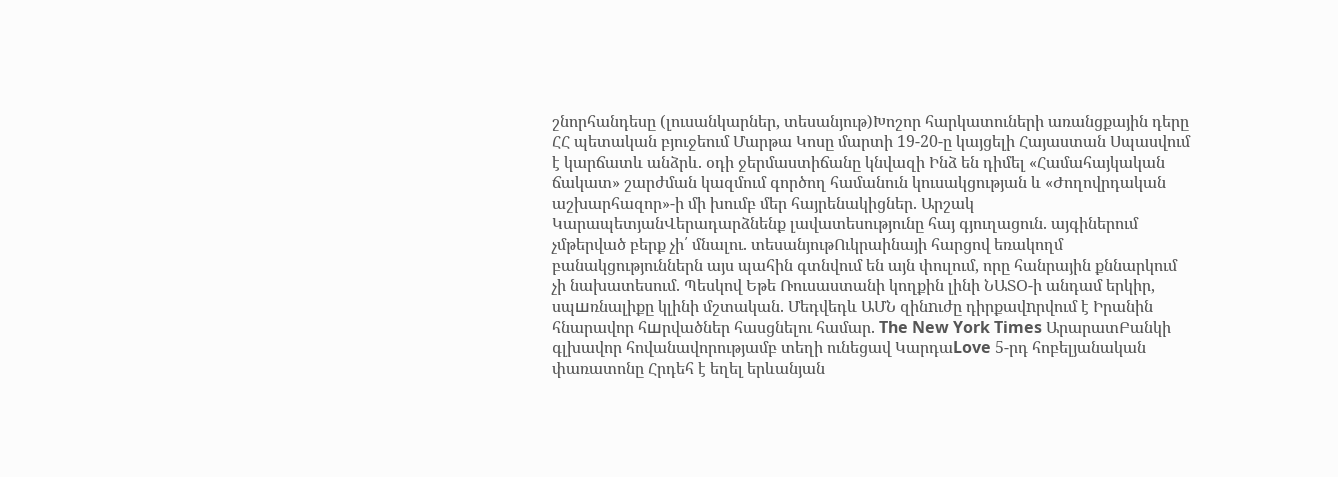շնորհանդեսը (լուսանկարներ, տեսանյութ)Խոշոր հարկատուների առանցքային դերը ՀՀ պետական բյուջեում Մարթա Կոսը մարտի 19-20-ը կայցելի Հայաստան Սպասվում է կարճատև անձրև. օդի ջերմաստիճանը կնվազի Ինձ են դիմել «Համահայկական ճակատ» շարժման կազմում գործող համանուն կուսակցության և «Ժողովրդական աշխարհազոր»-ի մի խումբ մեր հայրենակիցներ. Արշակ ԿարապետյանՎերադարձնենք լավատեսությունը հայ գյուղացուն. այգիներում չմթերված բերք չի՛ մնալու. տեսանյութՈւկրաինայի հարցով եռակողմ բանակցություններն այս պահին գտնվում են այն փուլում, որը հանրային քննարկում չի նախատեսում. Պեսկով Եթե Ռուսաստանի կողքին լինի ՆԱՏՕ-ի անդամ երկիր, սպшռնալիքը կլինի մշտական. Մեդվեդև ԱՄՆ զինnւժը դիրքավnրվում է Իրանին հնարավոր հшրվածներ հասցնելու համար. The New York Times ԱրարատԲանկի գլխավոր հովանավորությամբ տեղի ունեցավ ԿարդաLove 5-րդ հոբելյանական փառատոնը Հրդեհ է եղել երևանյան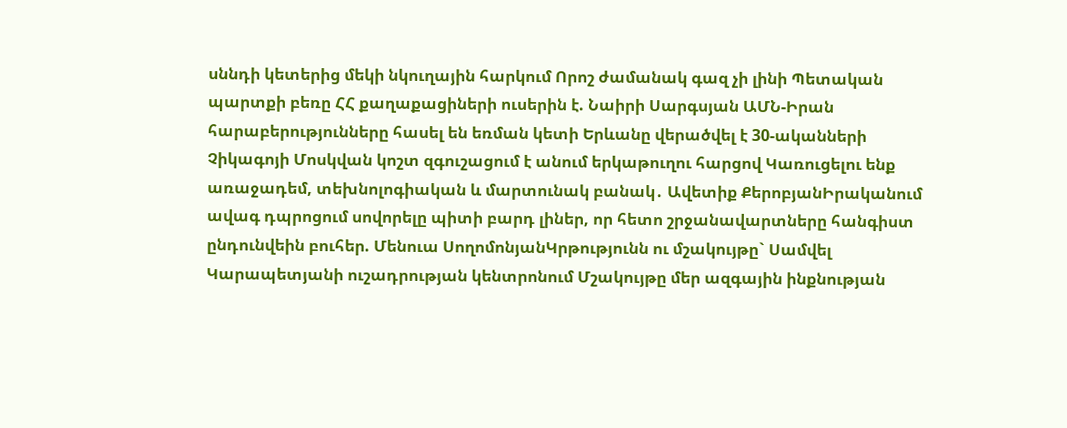սննդի կետերից մեկի նկուղային հարկում Որոշ ժամանակ գազ չի լինի Պետական պարտքի բեռը ՀՀ քաղաքացիների ուսերին է. Նաիրի Սարգսյան ԱՄՆ-Իրան հարաբերությունները հասել են եռման կետի Երևանը վերածվել է 30-ականների Չիկագոյի Մոսկվան կոշտ զգուշացում է անում երկաթուղու հարցով Կառուցելու ենք առաջադեմ, տեխնոլոգիական և մարտունակ բանակ․ Ավետիք ՔերոբյանԻրականում ավագ դպրոցում սովորելը պիտի բարդ լիներ, որ հետո շրջանավարտները հանգիստ ընդունվեին բուհեր. Մենուա ՍողոմոնյանԿրթությունն ու մշակույթը` Սամվել Կարապետյանի ուշադրության կենտրոնում Մշակույթը մեր ազգային ինքնության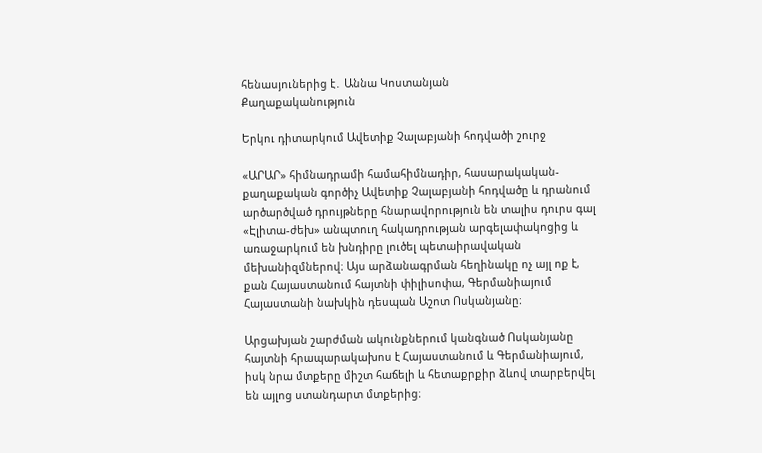հենասյուներից է․ Աննա Կոստանյան
Քաղաքականություն

Երկու դիտարկում Ավետիք Չալաբյանի հոդվածի շուրջ

«ԱՐԱՐ» հիմնադրամի համահիմնադիր, հասարակական-քաղաքական գործիչ Ավետիք Չալաբյանի հոդվածը և դրանում արծարծված դրույթները հնարավորություն են տալիս դուրս գալ «Էլիտա-ժեխ» անպտուղ հակադրության արգելափակոցից և առաջարկում են խնդիրը լուծել պետաիրավական մեխանիզմներով։ Այս արձանագրման հեղինակը ոչ այլ ոք է, քան Հայաստանում հայտնի փիլիսոփա, Գերմանիայում Հայաստանի նախկին դեսպան Աշոտ Ոսկանյանը։

Արցախյան շարժման ակունքներում կանգնած Ոսկանյանը հայտնի հրապարակախոս է Հայաստանում և Գերմանիայում, իսկ նրա մտքերը միշտ հաճելի և հետաքրքիր ձևով տարբերվել են այլոց ստանդարտ մտքերից։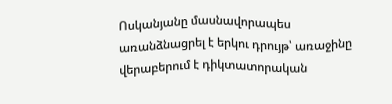Ոսկանյանը մասնավորապես առանձնացրել է երկու դրույթ՝ առաջինը վերաբերում է դիկտատորական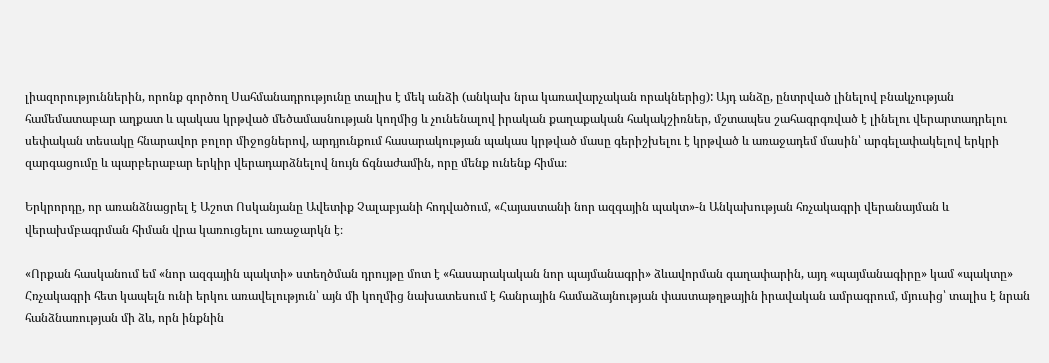լիազորություններին, որոնք գործող Սահմանադրությունը տալիս է մեկ անձի (անկախ նրա կառավարչական որակներից): Այդ անձը, ընտրված լինելով բնակչության համեմատաբար աղքատ և պակաս կրթված մեծամասնության կողմից և չունենալով իրական քաղաքական հակակշիռներ, մշտապես շահագրգռված է լինելու վերարտադրելու սեփական տեսակը հնարավոր բոլոր միջոցներով, արդյունքում հասարակության պակաս կրթված մասը գերիշխելու է կրթված և առաջադեմ մասին՝ արգելափակելով երկրի զարգացումը և պարբերաբար երկիր վերադարձնելով նույն ճգնաժամին, որը մենք ունենք հիմա։

Երկրորդը, որ առանձնացրել է Աշոտ Ոսկանյանը Ավետիք Չալաբյանի հոդվածում, «Հայաստանի նոր ազգային պակտ»-ն Անկախության հռչակագրի վերանայման և վերախմբագրման հիման վրա կառուցելու առաջարկն է։

«Որքան հասկանում եմ «նոր ազգային պակտի» ստեղծման դրույթը մոտ է «հասարակական նոր պայմանագրի» ձևավորման գաղափարին, այդ «պայմանագիրը» կամ «պակտը» Հռչակագրի հետ կապելն ունի երկու առավելություն՝ այն մի կողմից նախատեսում է հանրային համաձայնության փաստաթղթային իրավական ամրագրում, մյուսից՝ տալիս է նրան հանձնառության մի ձև, որն ինքնին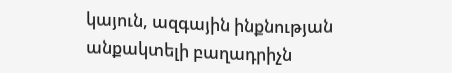կայուն, ազգային ինքնության անքակտելի բաղադրիչն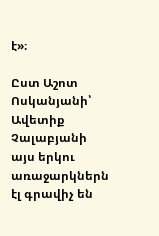է»։

Ըստ Աշոտ Ոսկանյանի՝ Ավետիք Չալաբյանի այս երկու առաջարկներն էլ գրավիչ են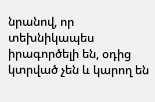նրանով, որ տեխնիկապես իրագործելի են, օդից կտրված չեն և կարող են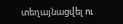տեղայնացվել ու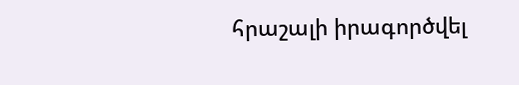հրաշալի իրագործվել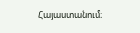Հայաստանում։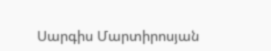Սարգիս Մարտիրոսյան